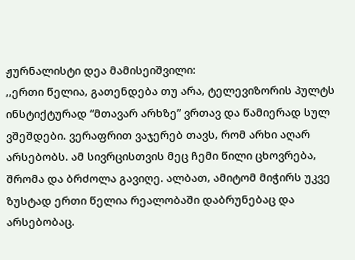ჟურნალისტი დეა მამისეიშვილი:
,,ერთი წელია, გათენდება თუ არა, ტელევიზორის პულტს ინსტიქტურად “მთავარ არხზე” ვრთავ და წამიერად სულ ვშეშდები. ვერაფრით ვაჯერებ თავს, რომ არხი აღარ არსებობს. ამ სივრცისთვის მეც ჩემი წილი ცხოვრება, შრომა და ბრძოლა გავიღე. ალბათ, ამიტომ მიჭირს უკვე ზუსტად ერთი წელია რეალობაში დაბრუნებაც და არსებობაც.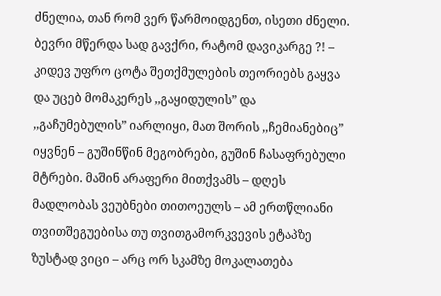ძნელია, თან რომ ვერ წარმოიდგენთ, ისეთი ძნელი.
ბევრი მწერდა სად გავქრი, რატომ დავიკარგე ?! – კიდევ უფრო ცოტა შეთქმულების თეორიებს გაყვა და უცებ მომაკერეს ,,გაყიდულის” და ,,გაჩუმებულის” იარლიყი, მათ შორის ,,ჩემიანებიც” იყვნენ – გუშინწინ მეგობრები, გუშინ ჩასაფრებული მტრები. მაშინ არაფერი მითქვამს – დღეს მადლობას ვეუბნები თითოეულს – ამ ერთწლიანი თვითშეგუებისა თუ თვითგამორკვევის ეტაპზე ზუსტად ვიცი – არც ორ სკამზე მოკალათება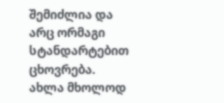შემიძლია და არც ორმაგი სტანდარტებით ცხოვრება.
ახლა მხოლოდ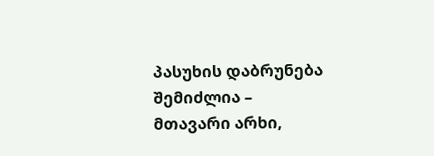პასუხის დაბრუნება შემიძლია – მთავარი არხი,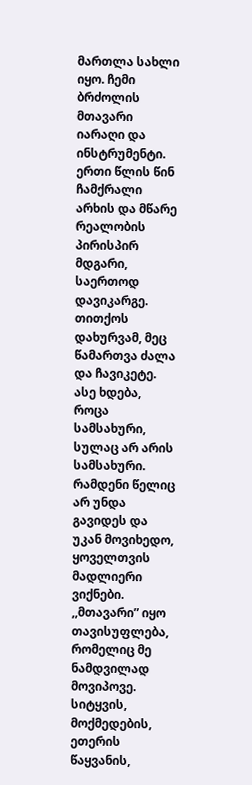მართლა სახლი იყო. ჩემი ბრძოლის მთავარი იარაღი და ინსტრუმენტი. ერთი წლის წინ ჩამქრალი არხის და მწარე რეალობის პირისპირ მდგარი, საერთოდ დავიკარგე. თითქოს დახურვამ, მეც წამართვა ძალა და ჩავიკეტე. ასე ხდება, როცა სამსახური, სულაც არ არის სამსახური. რამდენი წელიც არ უნდა გავიდეს და უკან მოვიხედო, ყოველთვის მადლიერი ვიქნები. ,,მთავარი” იყო თავისუფლება, რომელიც მე ნამდვილად მოვიპოვე. სიტყვის, მოქმედების, ეთერის წაყვანის,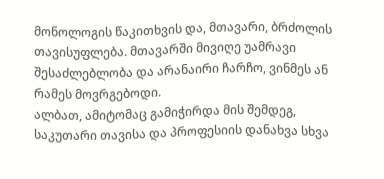მონოლოგის წაკითხვის და, მთავარი, ბრძოლის თავისუფლება. მთავარში მივიღე უამრავი შესაძლებლობა და არანაირი ჩარჩო, ვინმეს ან რამეს მოვრგებოდი.
ალბათ, ამიტომაც გამიჭირდა მის შემდეგ, საკუთარი თავისა და პროფესიის დანახვა სხვა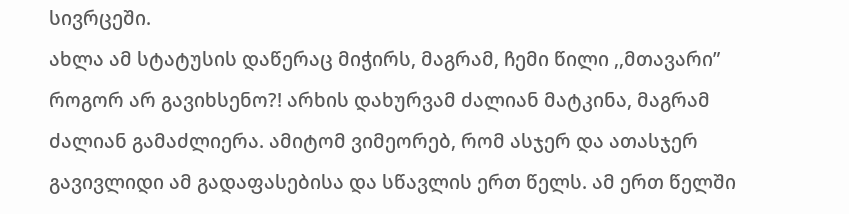სივრცეში.
ახლა ამ სტატუსის დაწერაც მიჭირს, მაგრამ, ჩემი წილი ,,მთავარი” როგორ არ გავიხსენო?! არხის დახურვამ ძალიან მატკინა, მაგრამ ძალიან გამაძლიერა. ამიტომ ვიმეორებ, რომ ასჯერ და ათასჯერ გავივლიდი ამ გადაფასებისა და სწავლის ერთ წელს. ამ ერთ წელში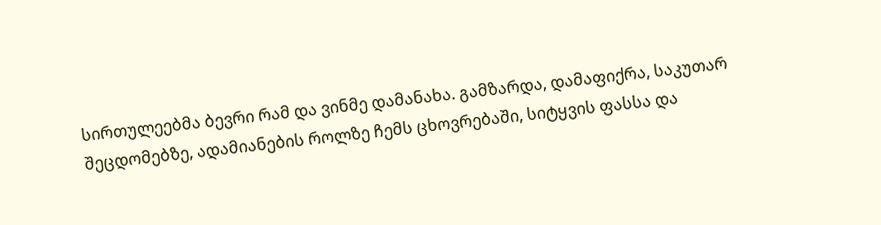სირთულეებმა ბევრი რამ და ვინმე დამანახა. გამზარდა, დამაფიქრა, საკუთარ შეცდომებზე, ადამიანების როლზე ჩემს ცხოვრებაში, სიტყვის ფასსა და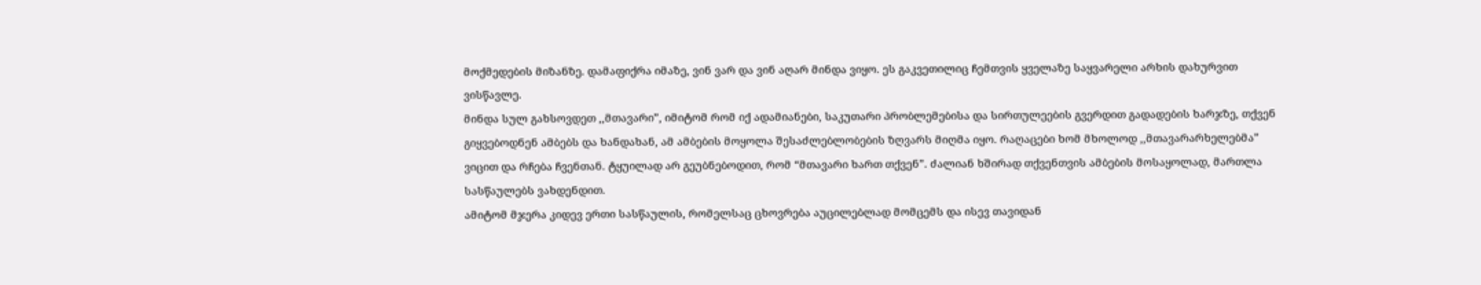მოქმედების მიზანზე. დამაფიქრა იმაზე, ვინ ვარ და ვინ აღარ მინდა ვიყო. ეს გაკვეთილიც ჩემთვის ყველაზე საყვარელი არხის დახურვით ვისწავლე.
მინდა სულ გახსოვდეთ ,,მთავარი”, იმიტომ რომ იქ ადამიანები, საკუთარი პრობლემებისა და სირთულეების გვერდით გადადების ხარჯზე, თქვენ გიყვებოდნენ ამბებს და ხანდახან, ამ ამბების მოყოლა შესაძლებლობების ზღვარს მიღმა იყო. რაღაცები ხომ მხოლოდ ,,მთავარარხელებმა” ვიცით და რჩება ჩვენთან. ტყუილად არ გეუბნებოდით, რომ “მთავარი ხართ თქვენ”. ძალიან ხშირად თქვენთვის ამბების მოსაყოლად, მართლა სასწაულებს ვახდენდით.
ამიტომ მჯერა კიდევ ერთი სასწაულის, რომელსაც ცხოვრება აუცილებლად მომცემს და ისევ თავიდან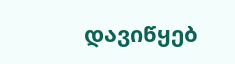დავიწყებ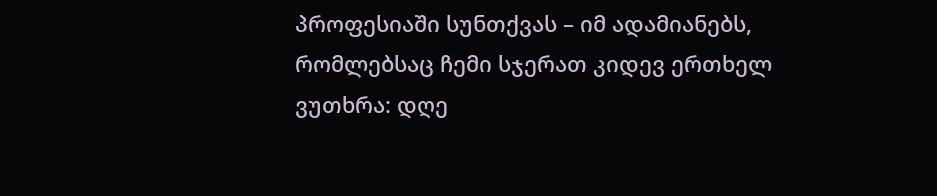პროფესიაში სუნთქვას – იმ ადამიანებს, რომლებსაც ჩემი სჯერათ კიდევ ერთხელ ვუთხრა: დღე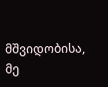მშვიდობისა, მე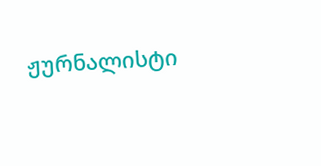ჟურნალისტი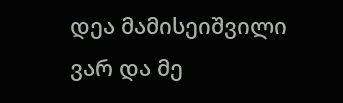დეა მამისეიშვილი ვარ და მე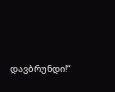დავბრუნდი!“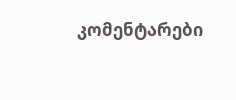კომენტარები